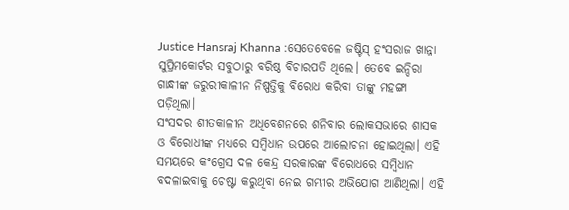Justice Hansraj Khanna :ସେତେବେଳେ ଜଷ୍ଟିସ୍ ହଂସରାଜ ଖାନ୍ନା ସୁପ୍ରିମକୋର୍ଟର ସବୁଠାରୁ ବରିଷ୍ଠ ବିଚାରପତି ଥିଲେ। ତେବେ ଇନ୍ଦିରା ଗାନ୍ଧୀଙ୍କ ଜରୁରୀକାଳୀନ ନିଷ୍ପତ୍ତିକୁ ବିରୋଧ କରିବା ତାଙ୍କୁ ମହଙ୍ଗା ପଡ଼ିଥିଲା।
ସଂସଦର ଶୀତକାଳୀନ ଅଧିବେଶନରେ ଶନିବାର ଲୋକସଭାରେ ଶାସକ ଓ ବିରୋଧୀଙ୍କ ମଧ୍ୟରେ ସମ୍ବିଧାନ ଉପରେ ଆଲୋଚନା ହୋଇଥିଲା। ଏହି ସମୟରେ କଂଗ୍ରେସ ଦଳ କେନ୍ଦ୍ର ସରକାରଙ୍କ ବିରୋଧରେ ସମ୍ବିଧାନ ବଦଳାଇବାକୁ ଚେଷ୍ଟା କରୁଥିବା ନେଇ ଗମ୍ଭୀର ଅଭିଯୋଗ ଆଣିଥିଲା। ଏହି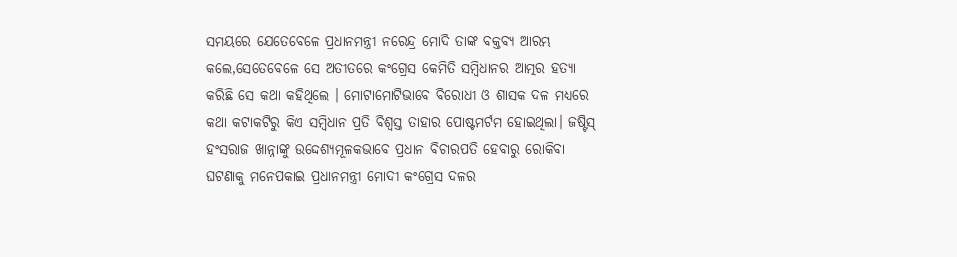ସମୟରେ ଯେତେବେଳେ ପ୍ରଧାନମନ୍ତ୍ରୀ ନରେନ୍ଦ୍ର ମୋଦି ତାଙ୍କ ବକ୍ତବ୍ୟ ଆରମ୍ଭ କଲେ,ସେତେବେଳେ ସେ ଅତୀତରେ କଂଗ୍ରେସ କେମିତି ସମ୍ବିଧାନର ଆତ୍ମର ହତ୍ୟା କରିଛି ସେ କଥା କହିଥିଲେ । ମୋଟାମୋଟିଭାବେ ବିରୋଧୀ ଓ ଶାସକ ଦଳ ମଧ୍ୟରେ କଥା କଟାକଟିରୁ କିଏ ସମ୍ବିଧାନ ପ୍ରତି ବିଶ୍ୱସ୍ତ ତାହାର ପୋଷ୍ଟମର୍ଟମ ହୋଇଥିଲା। ଜଷ୍ଟିସ୍ ହଂସରାଜ ଖାନ୍ନାଙ୍କୁ ଉଦ୍ଦେଶ୍ୟମୂଳକଭାବେ ପ୍ରଧାନ ବିଚାରପତି ହେବାରୁ ରୋକିବା ଘଟଣାକୁ ମନେପକାଇ ପ୍ରଧାନମନ୍ତ୍ରୀ ମୋଦୀ କଂଗ୍ରେସ ଦଳର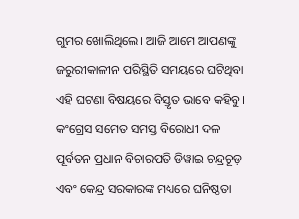ଗୁମର ଖୋଲିଥିଲେ। ଆଜି ଆମେ ଆପଣଙ୍କୁ ଜରୁରୀକାଳୀନ ପରିସ୍ଥିତି ସମୟରେ ଘଟିଥିବା ଏହି ଘଟଣା ବିଷୟରେ ବିସ୍ତୃତ ଭାବେ କହିବୁ।
କଂଗ୍ରେସ ସମେତ ସମସ୍ତ ବିରୋଧୀ ଦଳ ପୂର୍ବତନ ପ୍ରଧାନ ବିଚାରପତି ଡିୱାଇ ଚନ୍ଦ୍ରଚୂଡ଼ ଏବଂ କେନ୍ଦ୍ର ସରକାରଙ୍କ ମଧ୍ୟରେ ଘନିଷ୍ଠତା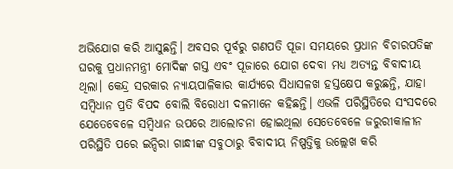ଅଭିଯୋଗ କରି ଆସୁଛନ୍ତି। ଅବସର ପୂର୍ବରୁ ଗଣପତି ପୂଜା ସମୟରେ ପ୍ରଧାନ ବିଚାରପତିଙ୍କ ଘରକୁ ପ୍ରଧାନମନ୍ତ୍ରୀ ମୋଦିଙ୍କ ଗସ୍ତ ଏବଂ ପୂଜାରେ ଯୋଗ ଦେବା ମଧ୍ୟ ଅତ୍ୟନ୍ତ ବିବାଦୀୟ ଥିଲା। କେନ୍ଦ୍ର ସରକାର ନ୍ୟାୟପାଳିକାର କାର୍ଯ୍ୟରେ ସିଧାସଳଖ ହସ୍ତକ୍ଷେପ କରୁଛନ୍ତି, ଯାହା ସମ୍ବିଧାନ ପ୍ରତି ବିପଦ ବୋଲି ବିରୋଧୀ ଦଳମାନେ କହିଛନ୍ତି। ଏଭଳି ପରିସ୍ଥିତିରେ ସଂସଦରେ ଯେତେବେଳେ ସମ୍ବିଧାନ ଉପରେ ଆଲୋଚନା ହୋଇଥିଲା ସେତେବେଳେ ଜରୁରୀକାଳୀନ ପରିସ୍ଥିତି ପରେ ଇନ୍ଦିରା ଗାନ୍ଧୀଙ୍କ ସବୁଠାରୁ ବିବାଦୀୟ ନିଷ୍ପତ୍ତିକୁ ଉଲ୍ଲେଖ କରି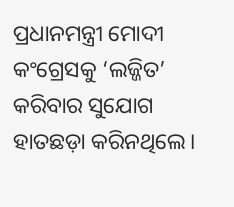ପ୍ରଧାନମନ୍ତ୍ରୀ ମୋଦୀ କଂଗ୍ରେସକୁ ‘ଲଜ୍ଜିତ’ କରିବାର ସୁଯୋଗ ହାତଛଡ଼ା କରିନଥିଲେ।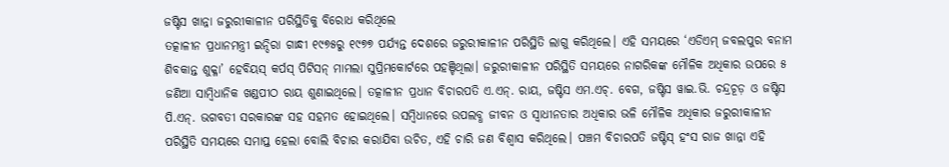ଜଷ୍ଟିସ ଖାନ୍ନା ଜରୁରୀକାଳୀନ ପରିସ୍ଥିତିକୁ ବିରୋଧ କରିଥିଲେ
ତତ୍କାଳୀନ ପ୍ରଧାନମନ୍ତ୍ରୀ ଇନ୍ଦିରା ଗାନ୍ଧୀ ୧୯୭୫ରୁ ୧୯୭୭ ପର୍ଯ୍ୟନ୍ତ ଦେଶରେ ଜରୁରୀକାଳୀନ ପରିସ୍ଥିତି ଲାଗୁ କରିଥିଲେ। ଏହି ସମୟରେ ‘ଏଡିଏମ୍ ଜବଲପୁର ବନାମ ଶିବକାନ୍ତ ଶୁକ୍ଳା’ ହେବିୟସ୍ କର୍ପସ୍ ପିଟିସନ୍ ମାମଲା ସୁପ୍ରିମକୋର୍ଟରେ ପହଞ୍ଚିଥିଲା। ଜରୁରୀକାଳୀନ ପରିସ୍ଥିତି ସମୟରେ ନାଗରିକଙ୍କ ମୌଳିକ ଅଧିକାର ଉପରେ ୫ ଜଣିଆ ସାମ୍ବିଧାନିକ ଖଣ୍ଡପୀଠ ରାୟ ଶୁଣାଇଥିଲେ। ତତ୍କାଳୀନ ପ୍ରଧାନ ବିଚାରପତି ଏ.ଏନ୍. ରାୟ, ଜଷ୍ଟିସ ଏମ.ଏଚ୍. ବେଗ, ଜଷ୍ଟିସ ୱାଇ.ଭି. ଚନ୍ଦ୍ରଚୂଡ଼ ଓ ଜଷ୍ଟିସ ପି.ଏନ୍. ଭଗବତୀ ସରକାରଙ୍କ ସହ ସହମତ ହୋଇଥିଲେ। ସମ୍ବିଧାନରେ ଉପଲବ୍ଧ ଜୀବନ ଓ ସ୍ୱାଧୀନତାର ଅଧିକାର ଭଳି ମୌଳିକ ଅଧିକାର ଜରୁରୀକାଳୀନ ପରିସ୍ଥିତି ସମୟରେ ସମାପ୍ତ ହେଲା ବୋଲି ବିଚାର କରାଯିବା ଉଚିତ, ଏହି ଚାରି ଜଣ ବିଶ୍ୱାସ କରିଥିଲେ। ପଞ୍ଚମ ବିଚାରପତି ଜଷ୍ଟିସ୍ ହଂସ ରାଜ ଖାନ୍ନା ଏହି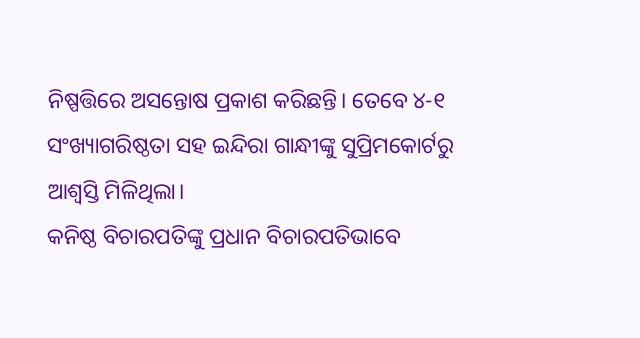ନିଷ୍ପତ୍ତିରେ ଅସନ୍ତୋଷ ପ୍ରକାଶ କରିଛନ୍ତି। ତେବେ ୪-୧ ସଂଖ୍ୟାଗରିଷ୍ଠତା ସହ ଇନ୍ଦିରା ଗାନ୍ଧୀଙ୍କୁ ସୁପ୍ରିମକୋର୍ଟରୁ ଆଶ୍ୱସ୍ତି ମିଳିଥିଲା।
କନିଷ୍ଠ ବିଚାରପତିଙ୍କୁ ପ୍ରଧାନ ବିଚାରପତିଭାବେ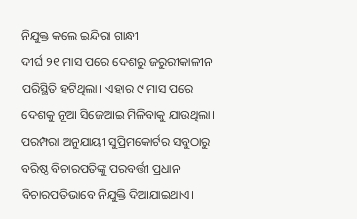ନିଯୁକ୍ତ କଲେ ଇନ୍ଦିରା ଗାନ୍ଧୀ
ଦୀର୍ଘ ୨୧ ମାସ ପରେ ଦେଶରୁ ଜରୁରୀକାଳୀନ ପରିସ୍ଥିତି ହଟିଥିଲା। ଏହାର ୯ ମାସ ପରେ ଦେଶକୁ ନୂଆ ସିଜେଆଇ ମିଳିବାକୁ ଯାଉଥିଲା। ପରମ୍ପରା ଅନୁଯାୟୀ ସୁପ୍ରିମକୋର୍ଟର ସବୁଠାରୁ ବରିଷ୍ଠ ବିଚାରପତିଙ୍କୁ ପରବର୍ତ୍ତୀ ପ୍ରଧାନ ବିଚାରପତିଭାବେ ନିଯୁକ୍ତି ଦିଆଯାଇଥାଏ।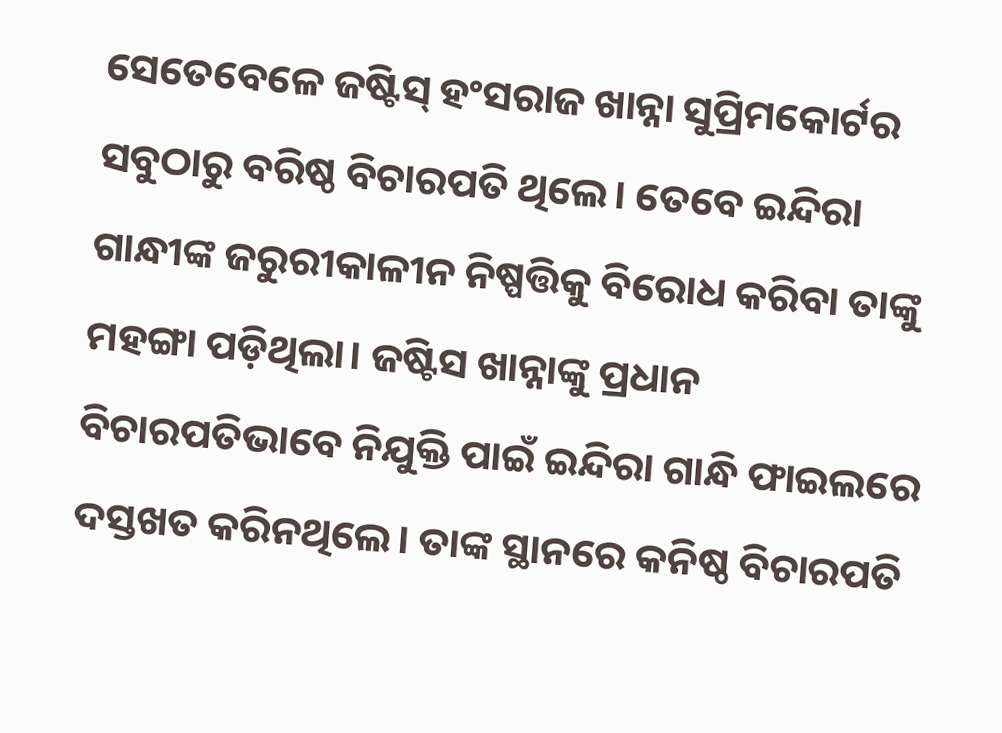ସେତେବେଳେ ଜଷ୍ଟିସ୍ ହଂସରାଜ ଖାନ୍ନା ସୁପ୍ରିମକୋର୍ଟର ସବୁଠାରୁ ବରିଷ୍ଠ ବିଚାରପତି ଥିଲେ। ତେବେ ଇନ୍ଦିରା ଗାନ୍ଧୀଙ୍କ ଜରୁରୀକାଳୀନ ନିଷ୍ପତ୍ତିକୁ ବିରୋଧ କରିବା ତାଙ୍କୁ ମହଙ୍ଗା ପଡ଼ିଥିଲା। ଜଷ୍ଟିସ ଖାନ୍ନାଙ୍କୁ ପ୍ରଧାନ ବିଚାରପତିଭାବେ ନିଯୁକ୍ତି ପାଇଁ ଇନ୍ଦିରା ଗାନ୍ଧି ଫାଇଲରେ ଦସ୍ତଖତ କରିନଥିଲେ। ତାଙ୍କ ସ୍ଥାନରେ କନିଷ୍ଠ ବିଚାରପତି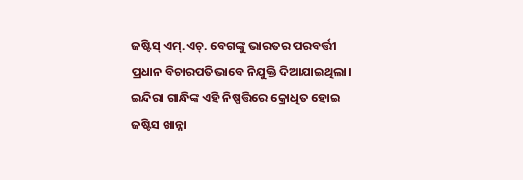ଜଷ୍ଟିସ୍ ଏମ୍.ଏଚ୍. ବେଗଙ୍କୁ ଭାରତର ପରବର୍ତ୍ତୀ ପ୍ରଧାନ ବିଚାରପତିଭାବେ ନିଯୁକ୍ତି ଦିଆଯାଇଥିଲା। ଇନ୍ଦିରା ଗାନ୍ଧିଙ୍କ ଏହି ନିଷ୍ପତ୍ତିରେ କ୍ରୋଧିତ ହୋଇ ଜଷ୍ଟିସ ଖାନ୍ନା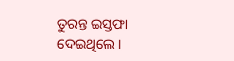ତୁରନ୍ତ ଇସ୍ତଫା ଦେଇଥିଲେ।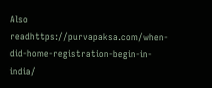Also readhttps://purvapaksa.com/when-did-home-registration-begin-in-india/